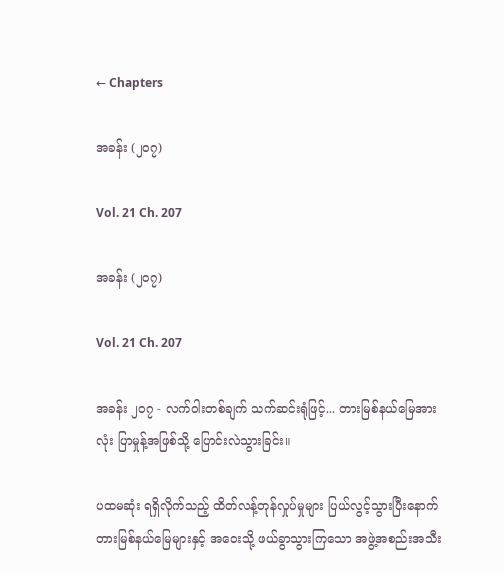← Chapters

အခန်း (၂၀၇)

Vol. 21 Ch. 207

အခန်း (၂၀၇)

Vol. 21 Ch. 207

အခန်း ၂၀၇ - လက်ဝါးတစ်ချက် သက်ဆင်းရုံဖြင့်... တားမြစ်နယ်မြေအားလုံး ပြာမှုန့်အဖြစ်သို့ ပြောင်းလဲသွားခြင်း။

ပထမဆုံး ရရှိလိုက်သည့် ထိတ်လန့်တုန်လှုပ်မှုများ ပြယ်လွင့်သွားပြီးနောက်တားမြစ်နယ်မြေများနှင့် အဝေးသို့ ဖယ်ခွာသွားကြသော အဖွဲ့အစည်းအသီး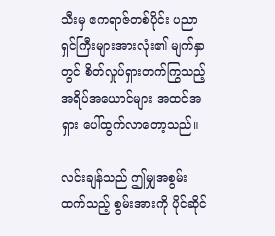သီးမှ ဧကရာဇ်တစ်ပိုင်း ပညာရှင်ကြီးများအားလုံး၏ မျက်နှာတွင် စိတ်လှုပ်ရှားတက်ကြွသည့် အရိပ်အယောင်များ အထင်အရှား ပေါ်ထွက်လာတော့သည်။

လင်းချန်သည် ဤမျှအစွမ်းထက်သည့် စွမ်းအားကို ပိုင်ဆိုင်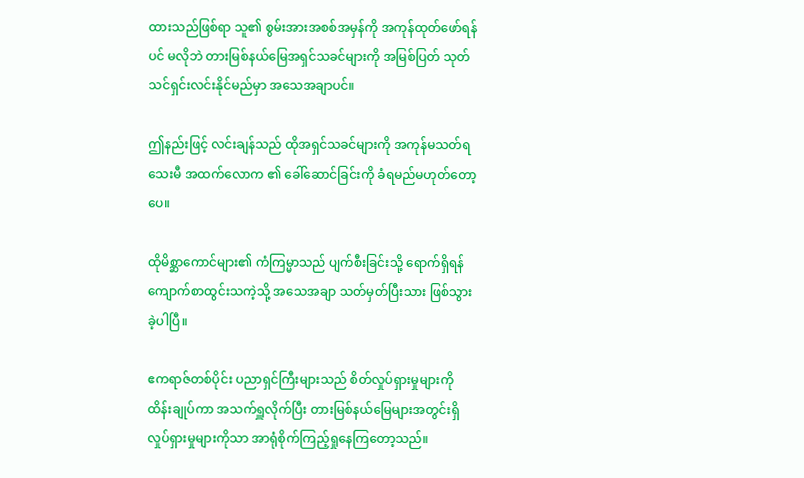ထားသည်ဖြစ်ရာ သူ၏ စွမ်းအားအစစ်အမှန်ကို အကုန်ထုတ်ဖော်ရန်ပင် မလိုဘဲ တားမြစ်နယ်မြေအရှင်သခင်များကို အမြစ်ပြတ် သုတ်သင်ရှင်းလင်းနိုင်မည်မှာ အသေအချာပင်။

ဤနည်းဖြင့် လင်းချန်သည် ထိုအရှင်သခင်များကို အကုန်မသတ်ရသေးမီ အထက်လောက ၏ ခေါ်ဆောင်ခြင်းကို ခံရမည်မဟုတ်တော့ပေ။

ထိုမိစ္ဆာကောင်များ၏ ကံကြမ္မာသည် ပျက်စီးခြင်းသို့ ရောက်ရှိရန် ကျောက်စာထွင်းသကဲ့သို့ အသေအချာ သတ်မှတ်ပြီးသား ဖြစ်သွားခဲ့ပါပြီ။

ဧကရာဇ်တစ်ပိုင်း ပညာရှင်ကြီးများသည် စိတ်လှုပ်ရှားမှုများကို ထိန်းချုပ်ကာ အသက်ရှူလိုက်ပြီး တားမြစ်နယ်မြေများအတွင်းရှိ လှုပ်ရှားမှုများကိုသာ အာရုံစိုက်ကြည့်ရှုနေကြတော့သည်။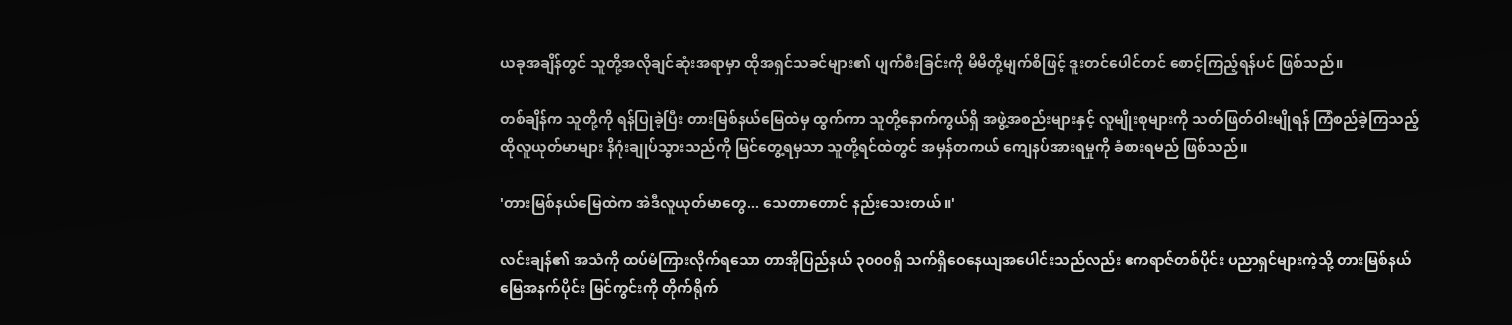ယခုအချိန်တွင် သူတို့အလိုချင်ဆုံးအရာမှာ ထိုအရှင်သခင်များ၏ ပျက်စီးခြင်းကို မိမိတို့မျက်စိဖြင့် ဒူးတင်ပေါင်တင် စောင့်ကြည့်ရန်ပင် ဖြစ်သည်။

တစ်ချိန်က သူတို့ကို ရန်ပြုခဲ့ပြီး တားမြစ်နယ်မြေထဲမှ ထွက်ကာ သူတို့နောက်ကွယ်ရှိ အဖွဲ့အစည်းများနှင့် လူမျိုးစုများကို သတ်ဖြတ်ဝါးမျိုရန် ကြံစည်ခဲ့ကြသည့် ထိုလူယုတ်မာများ နိဂုံးချုပ်သွားသည်ကို မြင်တွေ့ရမှသာ သူတို့ရင်ထဲတွင် အမှန်တကယ် ကျေနပ်အားရမှုကို ခံစားရမည် ဖြစ်သည်။

'တားမြစ်နယ်မြေထဲက အဲဒီလူယုတ်မာတွေ... သေတာတောင် နည်းသေးတယ်။'

လင်းချန်၏ အသံကို ထပ်မံကြားလိုက်ရသော တာအိုပြည်နယ် ၃၀၀၀ရှိ သက်ရှိဝေနေယျအပေါင်းသည်လည်း ဧကရာဇ်တစ်ပိုင်း ပညာရှင်များကဲ့သို့ တားမြစ်နယ်မြေအနက်ပိုင်း မြင်ကွင်းကို တိုက်ရိုက်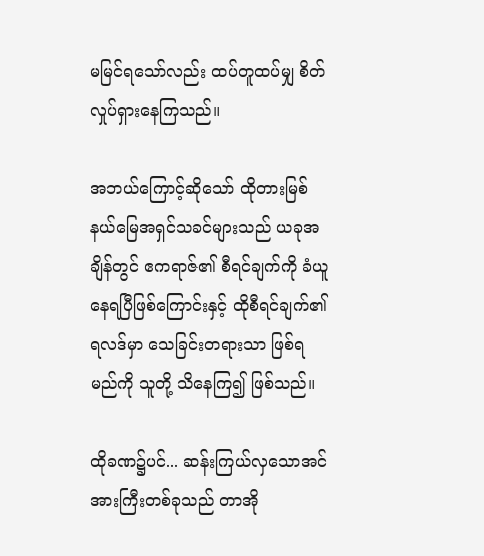မမြင်ရသော်လည်း ထပ်တူထပ်မျှ စိတ်လှုပ်ရှားနေကြသည်။

အဘယ်ကြောင့်ဆိုသော် ထိုတားမြစ်နယ်မြေအရှင်သခင်များသည် ယခုအချိန်တွင် ဧကရာဇ်၏ စီရင်ချက်ကို ခံယူနေရပြီဖြစ်ကြောင်းနှင့် ထိုစီရင်ချက်၏ ရလဒ်မှာ သေခြင်းတရားသာ ဖြစ်ရမည်ကို သူတို့ သိနေကြ၍ ဖြစ်သည်။

ထိုခဏ၌ပင်... ဆန်းကြယ်လှသောအင်အားကြီးတစ်ခုသည် တာအို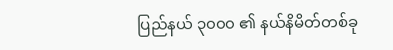ပြည်နယ် ၃၀၀၀ ၏ နယ်နိမိတ်တစ်ခု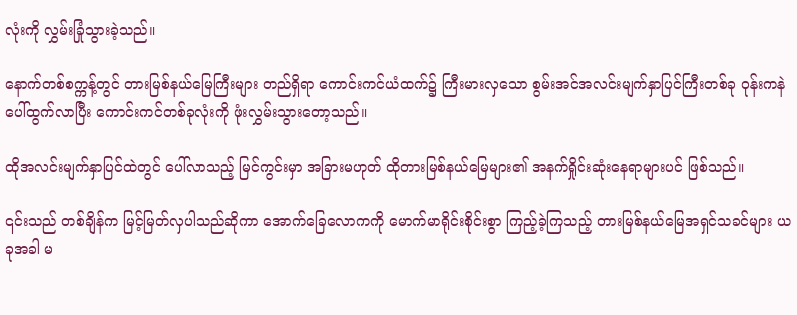လုံးကို လွှမ်းခြုံသွားခဲ့သည်။

နောက်တစ်စက္ကန့်တွင် တားမြစ်နယ်မြေကြီးများ တည်ရှိရာ ကောင်းကင်ယံထက်၌ ကြီးမားလှသော စွမ်းအင်အလင်းမျက်နှာပြင်ကြီးတစ်ခု ဝုန်းကနဲ ပေါ်ထွက်လာပြီး ကောင်းကင်တစ်ခုလုံးကို ဖုံးလွှမ်းသွားတော့သည်။

ထိုအလင်းမျက်နှာပြင်ထဲတွင် ပေါ်လာသည့် မြင်ကွင်းမှာ အခြားမဟုတ် ထိုတားမြစ်နယ်မြေများ၏ အနက်ရှိုင်းဆုံးနေရာများပင် ဖြစ်သည်။

၎င်းသည် တစ်ချိန်က မြင့်မြတ်လှပါသည်ဆိုကာ အောက်ခြေလောကကို မောက်မာရိုင်းစိုင်းစွာ ကြည့်ခဲ့ကြသည့် တားမြစ်နယ်မြေအရှင်သခင်များ ယခုအခါ မ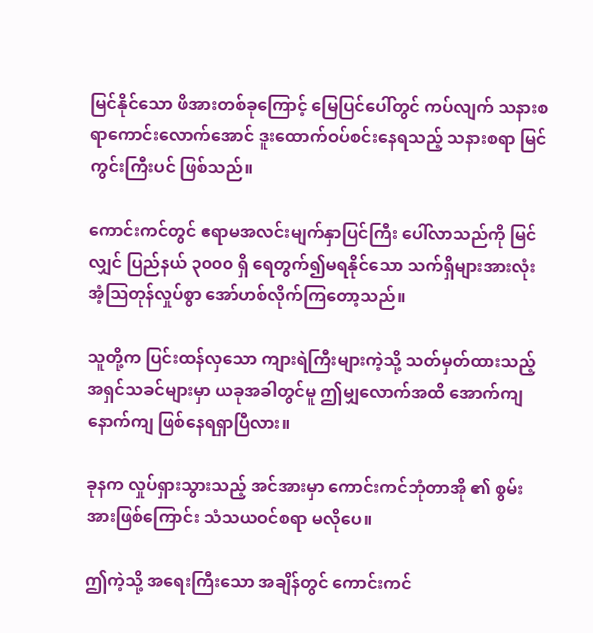မြင်နိုင်သော ဖိအားတစ်ခုကြောင့် မြေပြင်ပေါ်တွင် ကပ်လျက် သနားစရာကောင်းလောက်အောင် ဒူးထောက်ဝပ်စင်းနေရသည့် သနားစရာ မြင်ကွင်းကြီးပင် ဖြစ်သည်။

ကောင်းကင်တွင် ဧရာမအလင်းမျက်နှာပြင်ကြီး ပေါ်လာသည်ကို မြင်လျှင် ပြည်နယ် ၃၀၀၀ ရှိ ရေတွက်၍မရနိုင်သော သက်ရှိများအားလုံး အံ့သြတုန်လှုပ်စွာ အော်ဟစ်လိုက်ကြတော့သည်။

သူတို့က ပြင်းထန်လှသော ကျားရဲကြီးများကဲ့သို့ သတ်မှတ်ထားသည့် အရှင်သခင်များမှာ ယခုအခါတွင်မူ ဤမျှလောက်အထိ အောက်ကျနောက်ကျ ဖြစ်နေရရှာပြီလား။

ခုနက လှုပ်ရှားသွားသည့် အင်အားမှာ ကောင်းကင်ဘုံတာအို ၏ စွမ်းအားဖြစ်ကြောင်း သံသယဝင်စရာ မလိုပေ။

ဤကဲ့သို့ အရေးကြီးသော အချိန်တွင် ကောင်းကင်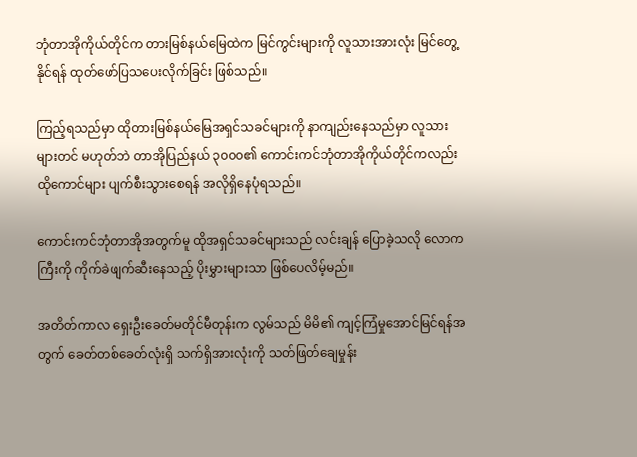ဘုံတာအိုကိုယ်တိုင်က တားမြစ်နယ်မြေထဲက မြင်ကွင်းများကို လူသားအားလုံး မြင်တွေ့နိုင်ရန် ထုတ်ဖော်ပြသပေးလိုက်ခြင်း ဖြစ်သည်။

ကြည့်ရသည်မှာ ထိုတားမြစ်နယ်မြေအရှင်သခင်များကို နာကျည်းနေသည်မှာ လူသားများတင် မဟုတ်ဘဲ တာအိုပြည်နယ် ၃၀၀၀၏ ကောင်းကင်ဘုံတာအိုကိုယ်တိုင်ကလည်း ထိုကောင်များ ပျက်စီးသွားစေရန် အလိုရှိနေပုံရသည်။

ကောင်းကင်ဘုံတာအိုအတွက်မူ ထိုအရှင်သခင်များသည် လင်းချန် ပြောခဲ့သလို လောကကြီးကို ကိုက်ခဲဖျက်ဆီးနေသည့် ပိုးမွှားများသာ ဖြစ်ပေလိမ့်မည်။

အတိတ်ကာလ ရှေးဦးခေတ်မတိုင်မီတုန်းက လွမ်သည် မိမိ၏ ကျင့်ကြံမှုအောင်မြင်ရန်အတွက် ခေတ်တစ်ခေတ်လုံးရှိ သက်ရှိအားလုံးကို သတ်ဖြတ်ချေမှုန်း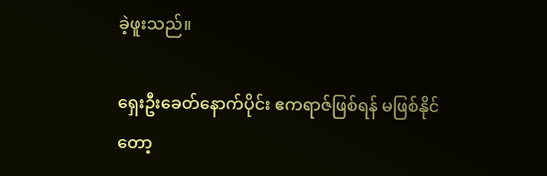ခဲ့ဖူးသည်။

ရှေးဦးခေတ်နောက်ပိုင်း ဧကရာဇ်ဖြစ်ရန် မဖြစ်နိုင်တော့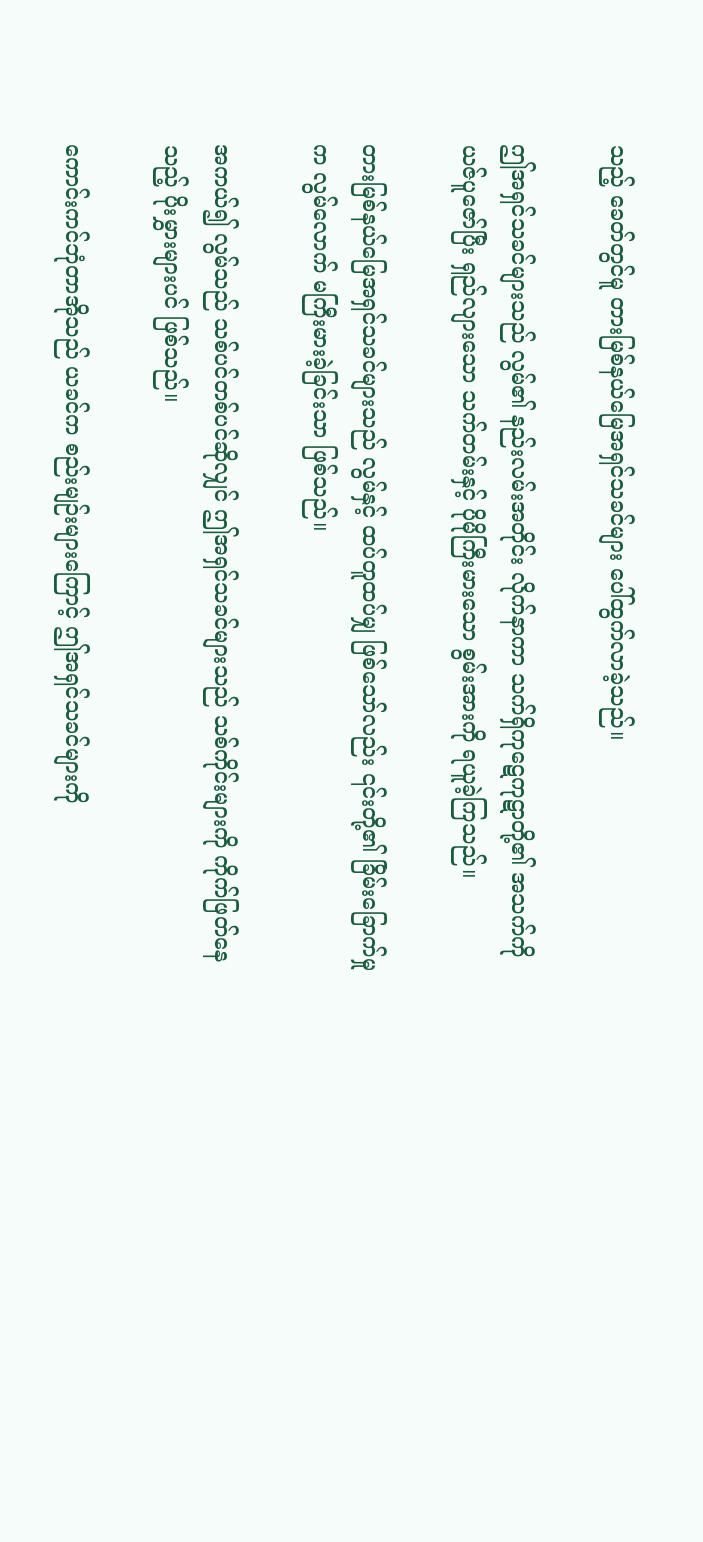သည့် ခေတ်တွင်မူ တားမြစ်နယ်မြေအရှင်သခင်များ ပေါ်ထွက်လာခဲ့သည်။

ဤအရှင်သခင်များသည် လွမ်၏ နည်းလမ်းအတိုင်း လိုက်နာကာ သက်ရှိကုဋေကုဋာတို့၏ အသက်ကို ယဇ်ပူဇော်ပြီး ရှည်လျားသော သက်တမ်းနှင့် ပိုမိုကြီးမားသော စွမ်းအားကို ရယူခဲ့ကြသည်။

တားမြစ်နယ်မြေအရှင်သခင်များသည် လွမ်နှင့် ထပ်တူထပ်မျှ ဖြစ်သော်လည်း ၎င်းတို့၏ ခြိမ်းခြောက်မှုက လွမ်လောက် မကြီးမားခဲ့ခြင်းသာ ဖြစ်သည်။

အကယ်၍ လွမ်သည် သစ်ပင်တစ်ပင်ဆိုလျှင် ဤအရှင်သခင်များသည် သစ်ကိုင်းများကို ကိုက်ဖြတ်နေသည့် ပိုးမွှားများပင် ဖြစ်သည်။

ကောင်းကင်ဘုံတာအိုသည် ယခင်က စည်းမျဉ်းများကြောင့် ဤအရှင်သခင်များကို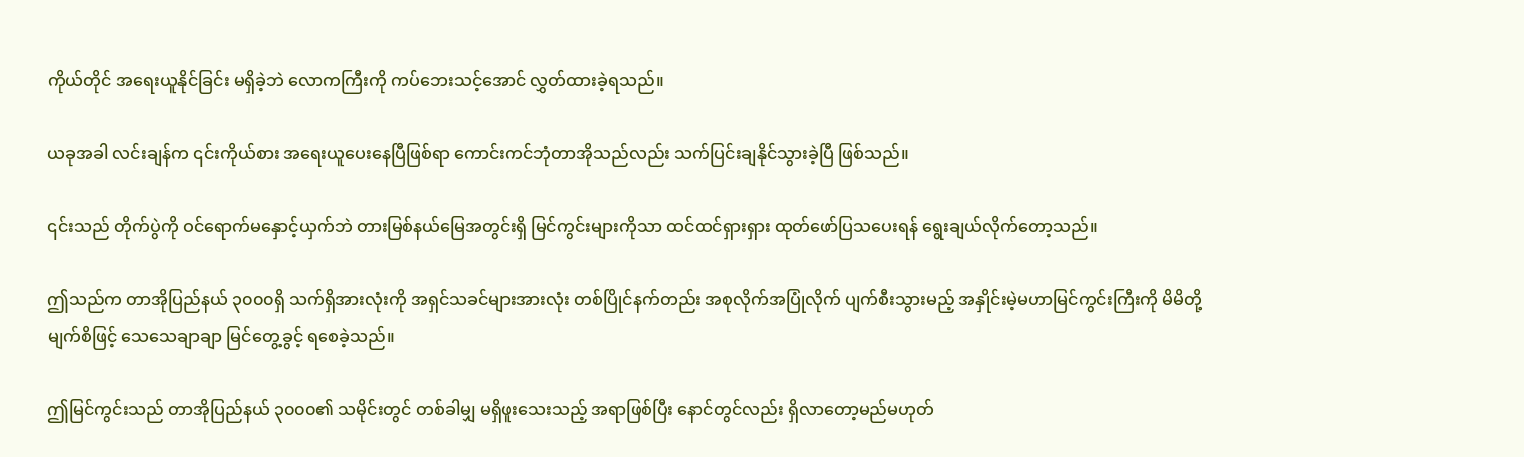ကိုယ်တိုင် အရေးယူနိုင်ခြင်း မရှိခဲ့ဘဲ လောကကြီးကို ကပ်ဘေးသင့်အောင် လွှတ်ထားခဲ့ရသည်။

ယခုအခါ လင်းချန်က ၎င်းကိုယ်စား အရေးယူပေးနေပြီဖြစ်ရာ ကောင်းကင်ဘုံတာအိုသည်လည်း သက်ပြင်းချနိုင်သွားခဲ့ပြီ ဖြစ်သည်။

၎င်းသည် တိုက်ပွဲကို ဝင်ရောက်မနှောင့်ယှက်ဘဲ တားမြစ်နယ်မြေအတွင်းရှိ မြင်ကွင်းများကိုသာ ထင်ထင်ရှားရှား ထုတ်ဖော်ပြသပေးရန် ရွေးချယ်လိုက်တော့သည်။

ဤသည်က တာအိုပြည်နယ် ၃၀၀၀ရှိ သက်ရှိအားလုံးကို အရှင်သခင်များအားလုံး တစ်ပြိုင်နက်တည်း အစုလိုက်အပြုံလိုက် ပျက်စီးသွားမည့် အနှိုင်းမဲ့မဟာမြင်ကွင်းကြီးကို မိမိတို့မျက်စိဖြင့် သေသေချာချာ မြင်တွေ့ခွင့် ရစေခဲ့သည်။

ဤမြင်ကွင်းသည် တာအိုပြည်နယ် ၃၀၀၀၏ သမိုင်းတွင် တစ်ခါမျှ မရှိဖူးသေးသည့် အရာဖြစ်ပြီး နောင်တွင်လည်း ရှိလာတော့မည်မဟုတ်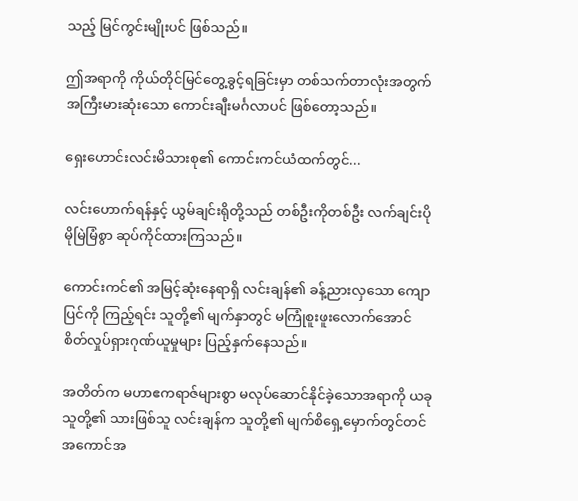သည့် မြင်ကွင်းမျိုးပင် ဖြစ်သည်။

ဤအရာကို ကိုယ်တိုင်မြင်တွေ့ခွင့်ရခြင်းမှာ တစ်သက်တာလုံးအတွက် အကြီးမားဆုံးသော ကောင်းချီးမင်္ဂလာပင် ဖြစ်တော့သည်။

ရှေးဟောင်းလင်းမိသားစု၏ ကောင်းကင်ယံထက်တွင်...

လင်းဟောက်ရန်နှင့် ယွမ်ချင်းရိုတို့သည် တစ်ဦးကိုတစ်ဦး လက်ချင်းပိုမိုမြဲမြံစွာ ဆုပ်ကိုင်ထားကြသည်။

ကောင်းကင်၏ အမြင့်ဆုံးနေရာရှိ လင်းချန်၏ ခန့်ညားလှသော ကျောပြင်ကို ကြည့်ရင်း သူတို့၏ မျက်နှာတွင် မကြုံစူးဖူးလောက်အောင် စိတ်လှုပ်ရှားဂုဏ်ယူမှုများ ပြည့်နှက်နေသည်။

အတိတ်က မဟာဧကရာဇ်များစွာ မလုပ်ဆောင်နိုင်ခဲ့သောအရာကို ယခု သူတို့၏ သားဖြစ်သူ လင်းချန်က သူတို့၏ မျက်စိရှေ့မှောက်တွင်တင် အကောင်အ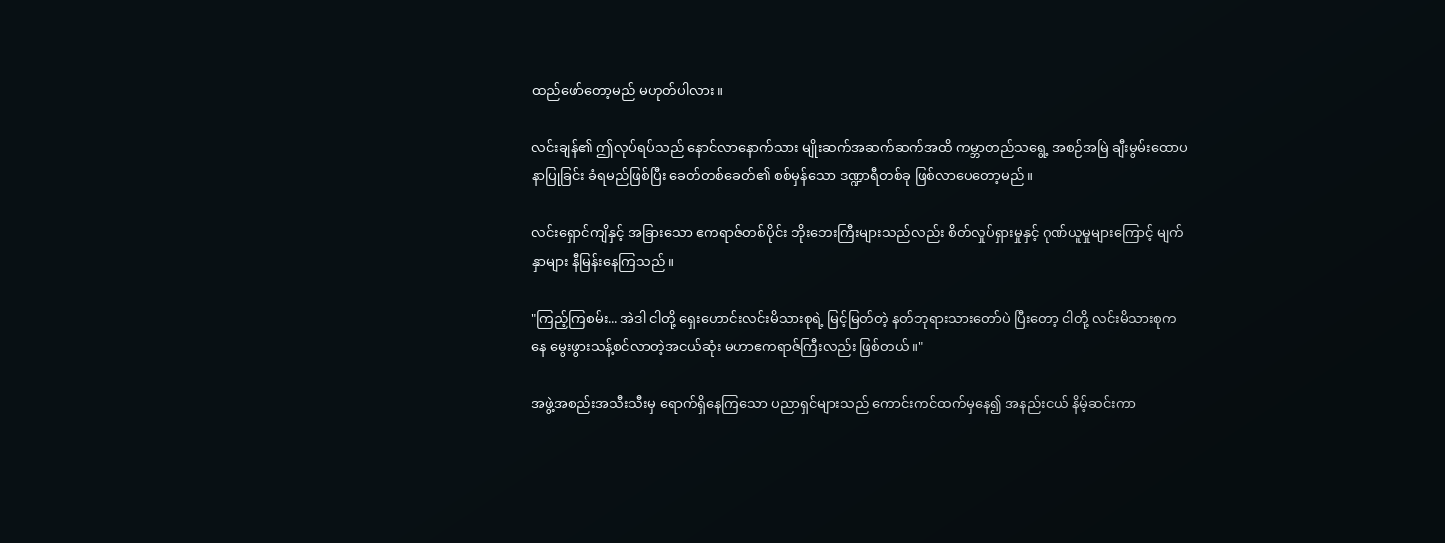ထည်ဖော်တော့မည် မဟုတ်ပါလား။

လင်းချန်၏ ဤလုပ်ရပ်သည် နောင်လာနောက်သား မျိုးဆက်အဆက်ဆက်အထိ ကမ္ဘာတည်သရွေ့ အစဉ်အမြဲ ချီးမွမ်းထောပနာပြုခြင်း ခံရမည်ဖြစ်ပြီး ခေတ်တစ်ခေတ်၏ စစ်မှန်သော ဒဏ္ဍာရီတစ်ခု ဖြစ်လာပေတော့မည်။

လင်းရှောင်ကျိနှင့် အခြားသော ဧကရာဇ်တစ်ပိုင်း ဘိုးဘေးကြီးများသည်လည်း စိတ်လှုပ်ရှားမှုနှင့် ဂုဏ်ယူမှုများကြောင့် မျက်နှာများ နီမြန်းနေကြသည်။

"ကြည့်ကြစမ်း... အဲဒါ ငါတို့ ရှေးဟောင်းလင်းမိသားစုရဲ့ မြင့်မြတ်တဲ့ နတ်ဘုရားသားတော်ပဲ ပြီးတော့ ငါတို့ လင်းမိသားစုကနေ မွေးဖွားသန့်စင်လာတဲ့အငယ်ဆုံး မဟာဧကရာဇ်ကြီးလည်း ဖြစ်တယ်။"

အဖွဲ့အစည်းအသီးသီးမှ ရောက်ရှိနေကြသော ပညာရှင်များသည် ကောင်းကင်ထက်မှနေ၍ အနည်းငယ် နိမ့်ဆင်းကာ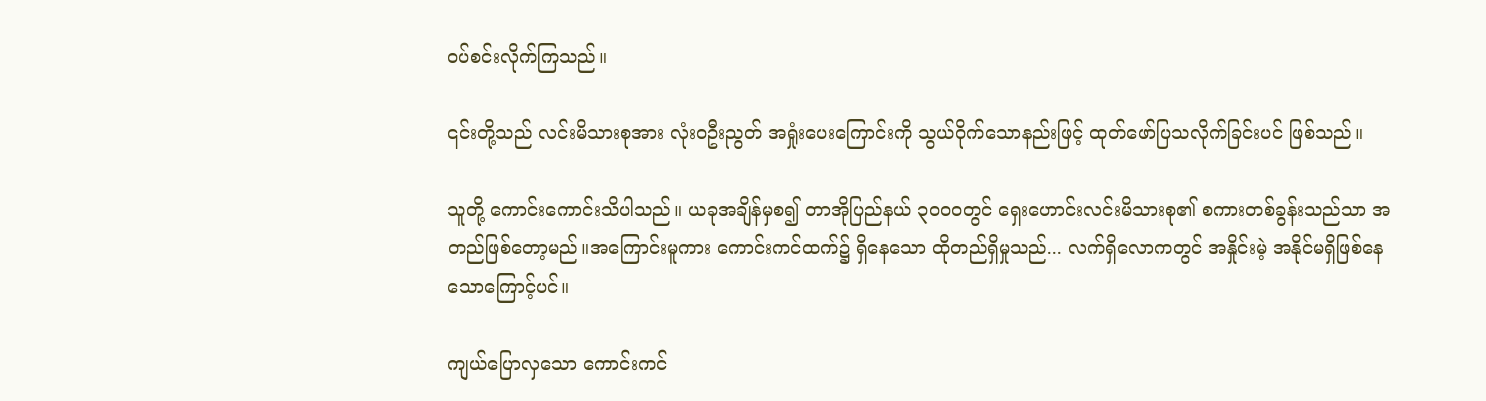ဝပ်စင်းလိုက်ကြသည်။

၎င်းတို့သည် လင်းမိသားစုအား လုံးဝဦးညွတ် အရှုံးပေးကြောင်းကို သွယ်ဝိုက်သောနည်းဖြင့် ထုတ်ဖော်ပြသလိုက်ခြင်းပင် ဖြစ်သည်။

သူတို့ ကောင်းကောင်းသိပါသည်။ ယခုအချိန်မှစ၍ တာအိုပြည်နယ် ၃၀၀၀တွင် ရှေးဟောင်းလင်းမိသားစု၏ စကားတစ်ခွန်းသည်သာ အတည်ဖြစ်တော့မည်။အကြောင်းမူကား ကောင်းကင်ထက်၌ ရှိနေသော ထိုတည်ရှိမှုသည်... လက်ရှိလောကတွင် အနှိုင်းမဲ့ အနိုင်မရှိဖြစ်နေသောကြောင့်ပင်။

ကျယ်ပြောလှသော ကောင်းကင်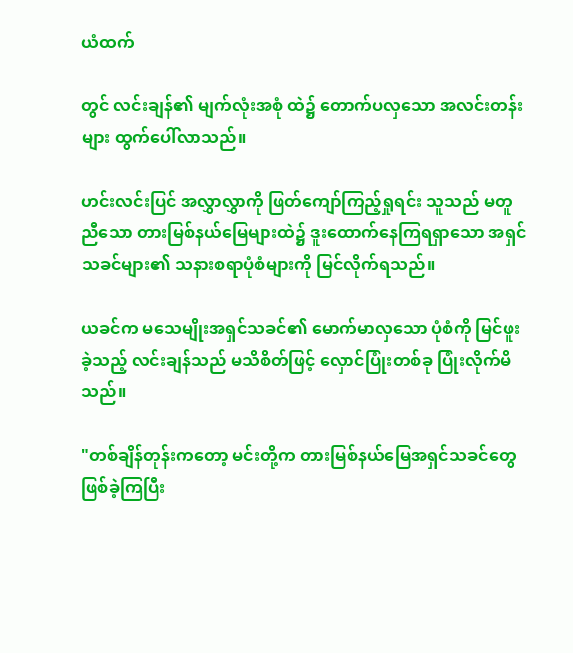ယံထက်

တွင် လင်းချန်၏ မျက်လုံးအစုံ ထဲ၌ တောက်ပလှသော အလင်းတန်းများ ထွက်ပေါ်လာသည်။

ဟင်းလင်းပြင် အလွှာလွှာကို ဖြတ်ကျော်ကြည့်ရှုရင်း သူသည် မတူညီသော တားမြစ်နယ်မြေများထဲ၌ ဒူးထောက်နေကြရရှာသော အရှင်သခင်များ၏ သနားစရာပုံစံများကို မြင်လိုက်ရသည်။

ယခင်က မသေမျိုးအရှင်သခင်၏ မောက်မာလှသော ပုံစံကို မြင်ဖူးခဲ့သည့် လင်းချန်သည် မသိစိတ်ဖြင့် လှောင်ပြုံးတစ်ခု ပြုံးလိုက်မိသည်။

"တစ်ချိန်တုန်းကတော့ မင်းတို့က တားမြစ်နယ်မြေအရှင်သခင်တွေ ဖြစ်ခဲ့ကြပြီး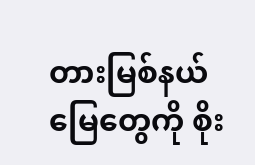တားမြစ်နယ်မြေတွေကို စိုး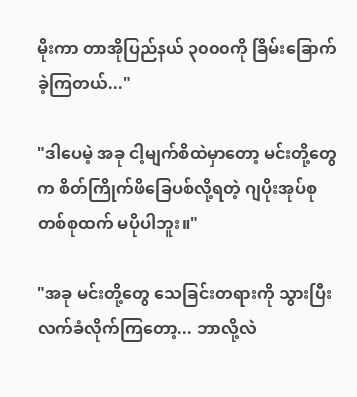မိုးကာ တာအိုပြည်နယ် ၃၀၀၀ကို ခြိမ်းခြောက်ခဲ့ကြတယ်..."

"ဒါပေမဲ့ အခု ငါ့မျက်စိထဲမှာတော့ မင်းတို့တွေက စိတ်ကြိုက်ဖိခြေပစ်လို့ရတဲ့ ဂျပိုးအုပ်စုတစ်စုထက် မပိုပါဘူး။"

"အခု မင်းတို့တွေ သေခြင်းတရားကို သွားပြီး လက်ခံလိုက်ကြတော့... ဘာလို့လဲ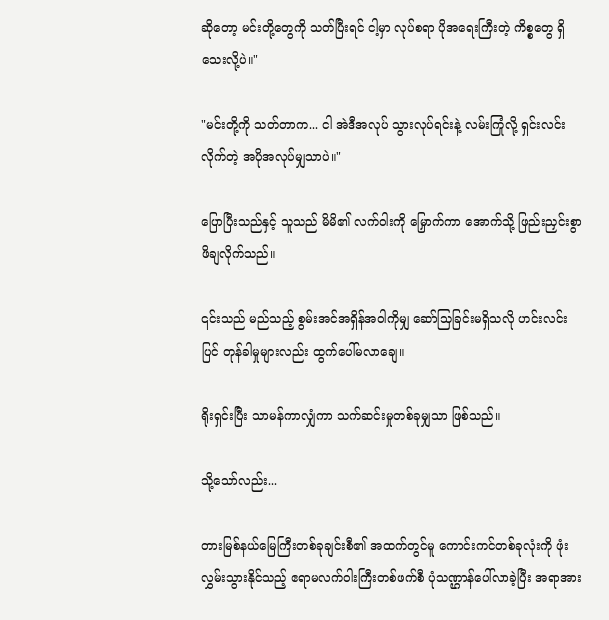ဆိုတော့ မင်းတို့တွေကို သတ်ပြီးရင် ငါ့မှာ လုပ်စရာ ပိုအရေးကြီးတဲ့ ကိစ္စတွေ ရှိသေးလို့ပဲ။"

"မင်းတို့ကို သတ်တာက... ငါ အဲဒီအလုပ် သွားလုပ်ရင်းနဲ့ လမ်းကြုံလို့ ရှင်းလင်းလိုက်တဲ့ အပိုအလုပ်မျှသာပဲ။"

ပြောပြီးသည်နှင့် သူသည် မိမိ၏ လက်ဝါးကို မြှောက်ကာ အောက်သို့ ဖြည်းညှင်းစွာ ဖိချလိုက်သည်။

၎င်းသည် မည်သည့် စွမ်းအင်အရှိန်အဝါကိုမျှ ဆော်သြခြင်းမရှိသလို ဟင်းလင်းပြင် တုန်ခါမှုများလည်း ထွက်ပေါ်မလာချေ။

ရိုးရှင်းပြီး သာမန်ကာလျှံကာ သက်ဆင်းမှုတစ်ခုမျှသာ ဖြစ်သည်။

သို့သော်လည်း...

တားမြစ်နယ်မြေကြီးတစ်ခုချင်းစီ၏ အထက်တွင်မူ ကောင်းကင်တစ်ခုလုံးကို ဖုံးလွှမ်းသွားနိုင်သည့် ဧရာမလက်ဝါးကြီးတစ်ဖက်စီ ပုံသဏ္ဌာန်ပေါ်လာခဲ့ပြီး အရာအား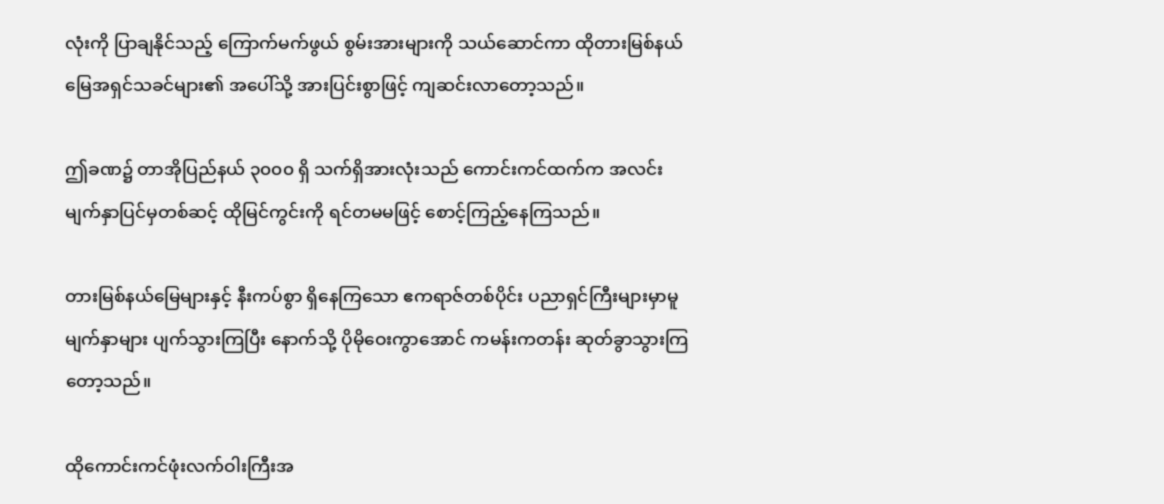လုံးကို ပြာချနိုင်သည့် ကြောက်မက်ဖွယ် စွမ်းအားများကို သယ်ဆောင်ကာ ထိုတားမြစ်နယ်မြေအရှင်သခင်များ၏ အပေါ်သို့ အားပြင်းစွာဖြင့် ကျဆင်းလာတော့သည်။

ဤခဏ၌ တာအိုပြည်နယ် ၃၀၀၀ ရှိ သက်ရှိအားလုံးသည် ကောင်းကင်ထက်က အလင်းမျက်နှာပြင်မှတစ်ဆင့် ထိုမြင်ကွင်းကို ရင်တမမဖြင့် စောင့်ကြည့်နေကြသည်။

တားမြစ်နယ်မြေများနှင့် နီးကပ်စွာ ရှိနေကြသော ဧကရာဇ်တစ်ပိုင်း ပညာရှင်ကြီးများမှာမူ မျက်နှာများ ပျက်သွားကြပြီး နောက်သို့ ပိုမိုဝေးကွာအောင် ကမန်းကတန်း ဆုတ်ခွာသွားကြတော့သည်။

ထိုကောင်းကင်ဖုံးလက်ဝါးကြီးအ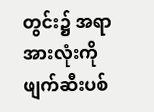တွင်း၌ အရာအားလုံးကို ဖျက်ဆီးပစ်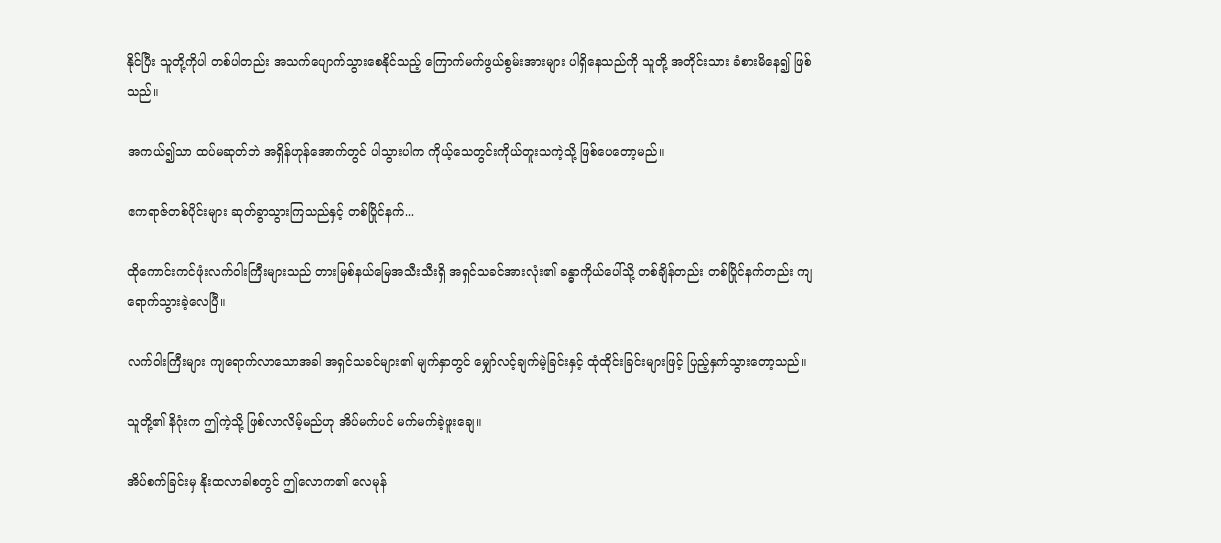နိုင်ပြီး သူတို့ကိုပါ တစ်ပါတည်း အသက်ပျောက်သွားစေနိုင်သည့် ကြောက်မက်ဖွယ်စွမ်းအားများ ပါရှိနေသည်ကို သူတို့ အတိုင်းသား ခံစားမိနေ၍ ဖြစ်သည်။

အကယ်၍သာ ထပ်မဆုတ်ဘဲ အရှိန်ဟုန်အောက်တွင် ပါသွားပါက ကိုယ့်သေတွင်းကိုယ်တူးသကဲ့သို့ ဖြစ်ပေတော့မည်။

ဧကရာဇ်တစ်ပိုင်းများ ဆုတ်ခွာသွားကြသည်နှင့် တစ်ပြိုင်နက်...

ထိုကောင်းကင်ဖုံးလက်ဝါးကြီးများသည် တားမြစ်နယ်မြေအသီးသီးရှိ အရှင်သခင်အားလုံး၏ ခန္ဓာကိုယ်ပေါ်သို့ တစ်ချိန်တည်း တစ်ပြိုင်နက်တည်း ကျရောက်သွားခဲ့လေပြီ။

လက်ဝါးကြီးများ ကျရောက်လာသောအခါ အရှင်သခင်များ၏ မျက်နှာတွင် မျှော်လင့်ချက်မဲ့ခြင်းနှင့် ထုံထိုင်းခြင်းများဖြင့် ပြည့်နှက်သွားတော့သည်။

သူတို့၏ နိဂုံးက ဤကဲ့သို့ ဖြစ်လာလိမ့်မည်ဟု အိပ်မက်ပင် မက်မက်ခဲ့ဖူးချေ။

အိပ်စက်ခြင်းမှ နိုးထလာခါစတွင် ဤလောက၏ လေမုန်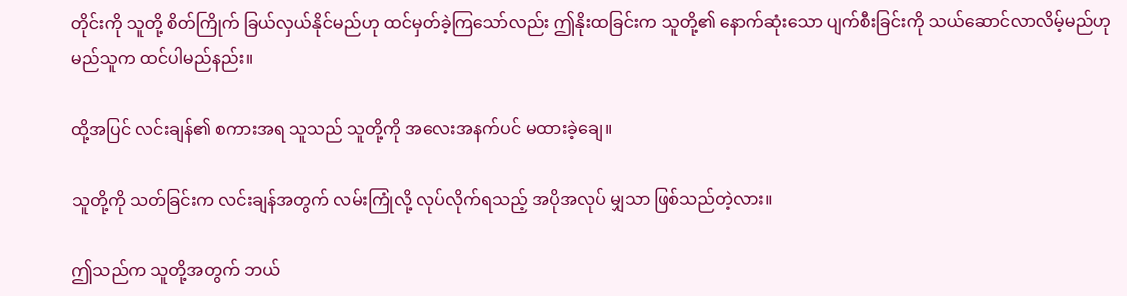တိုင်းကို သူတို့ စိတ်ကြိုက် ခြယ်လှယ်နိုင်မည်ဟု ထင်မှတ်ခဲ့ကြသော်လည်း ဤနိုးထခြင်းက သူတို့၏ နောက်ဆုံးသော ပျက်စီးခြင်းကို သယ်ဆောင်လာလိမ့်မည်ဟု မည်သူက ထင်ပါမည်နည်း။

ထို့အပြင် လင်းချန်၏ စကားအရ သူသည် သူတို့ကို အလေးအနက်ပင် မထားခဲ့ချေ။

သူတို့ကို သတ်ခြင်းက လင်းချန်အတွက် လမ်းကြုံလို့ လုပ်လိုက်ရသည့် အပိုအလုပ် မျှသာ ဖြစ်သည်တဲ့လား။

ဤသည်က သူတို့အတွက် ဘယ်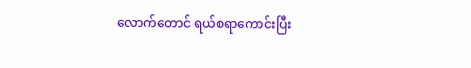လောက်တောင် ရယ်စရာကောင်းပြီး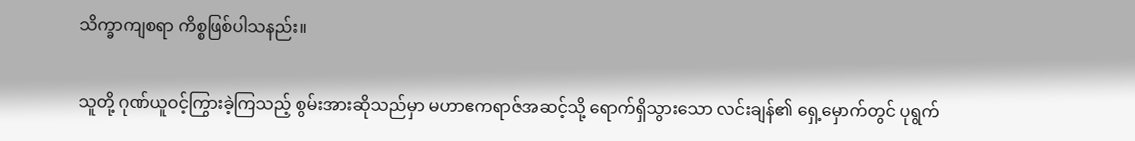သိက္ခာကျစရာ ကိစ္စဖြစ်ပါသနည်း။

သူတို့ ဂုဏ်ယူဝင့်ကြွားခဲ့ကြသည့် စွမ်းအားဆိုသည်မှာ မဟာဧကရာဇ်အဆင့်သို့ ရောက်ရှိသွားသော လင်းချန်၏ ရှေ့မှောက်တွင် ပုရွက်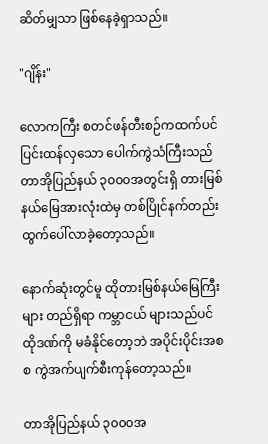ဆိတ်မျှသာ ဖြစ်နေခဲ့ရှာသည်။

"ဂျိန်း"

လောကကြီး စတင်ဖန်တီးစဉ်ကထက်ပင် ပြင်းထန်လှသော ပေါက်ကွဲသံကြီးသည် တာအိုပြည်နယ် ၃၀၀၀အတွင်းရှိ တားမြစ်နယ်မြေအားလုံးထဲမှ တစ်ပြိုင်နက်တည်း ထွက်ပေါ်လာခဲ့တော့သည်။

နောက်ဆုံးတွင်မူ ထိုတားမြစ်နယ်မြေကြီးများ တည်ရှိရာ ကမ္ဘာငယ် များသည်ပင် ထိုဒဏ်ကို မခံနိုင်တော့ဘဲ အပိုင်းပိုင်းအစစ ကွဲအက်ပျက်စီးကုန်တော့သည်။

တာအိုပြည်နယ် ၃၀၀၀အ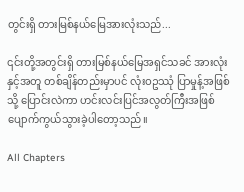တွင်းရှိ တားမြစ်နယ်မြေအားလုံးသည်...

၎င်းတို့အတွင်းရှိ တားမြစ်နယ်မြေအရှင်သခင် အားလုံးနှင့်အတူ တစ်ချိန်တည်းမှာပင် လုံးဝဥဿုံ ပြာမှုန့်အဖြစ်သို့ ပြောင်းလဲကာ ဟင်းလင်းပြင်အလွတ်ကြီးအဖြစ် ပျောက်ကွယ်သွားခဲ့ပါတော့သည်။

All Chapters